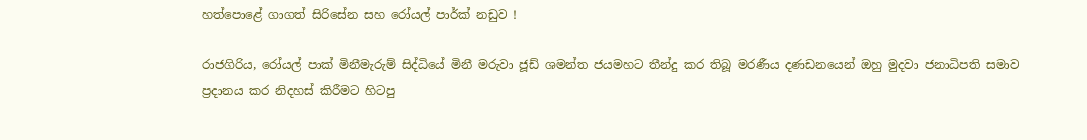හත්පොළේ ගාගත් සිරිසේන සහ රෝයල් පාර්ක් නඩුව !

රාජගිරිය, රෝයල් පාක් මිනීමැරුම් සිද්ධියේ මිනී මරුවා ජූඩ් ශමන්ත ජයමහට තීන්දු කර තිබූ මරණීය දණඩනයෙන් ඔහු මුදවා ජනාධිපති සමාව ප්‍රදානය කර නිදහස් කිරීමට හිටපු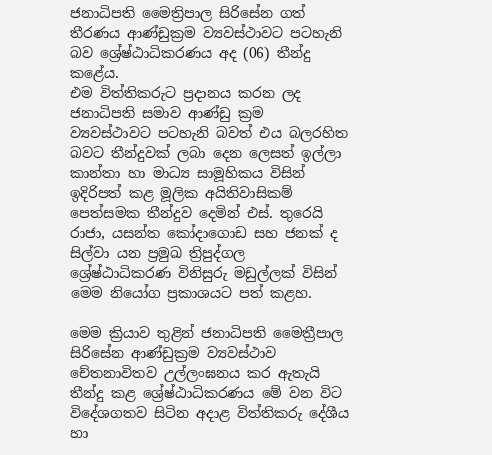ජනාධිපති මෛත්‍රිපාල සිරිසේන ගත් තීරණය ආණ්ඩුක්‍රම ව්‍යවස්ථාවට පටහැනි බව ශ්‍රේෂ්ඨාධිකරණය අද (06) තීන්දු කළේය.
එම විත්තිකරුට ප්‍රදානය කරන ලද ජනාධිපති සමාව ආණ්ඩු ක්‍රම ව්‍යවස්ථාවට පටහැනි බවත් එය බලරහිත බවට තීන්දුවක් ලබා දෙන ලෙසත් ඉල්ලා කාන්තා හා මාධ්‍ය සාමූහිකය විසින් ඉදිරිපත් කළ මූලික අයිතිවාසිකම් පෙත්සමක තීන්දුව දෙමින් එස්. තුරෙයි රාජා, යසන්ත කෝදාගොඩ සහ ජනක් ද සිල්වා යන ප්‍රමුඛ ත්‍රිපුද්ගල ශ්‍රේෂ්ඨාධිකරණ විනිසුරු මඩුල්ලක් විසින් මෙම නියෝග ප්‍රකාශයට පත් කළහ.

මෙම ක්‍රියාව තුළින් ජනාධිපති මෛත්‍රීපාල සිරිසේන ආණ්ඩුක්‍රම ව්‍යවස්ථාව චේතනාවිතව උල්ලංඝනය කර ඇතැයි තීන්දු කළ ශ්‍රේෂ්ඨාධිකරණය මේ වන විට විදේශගතව සිටින අදාළ විත්තිකරු දේශීය හා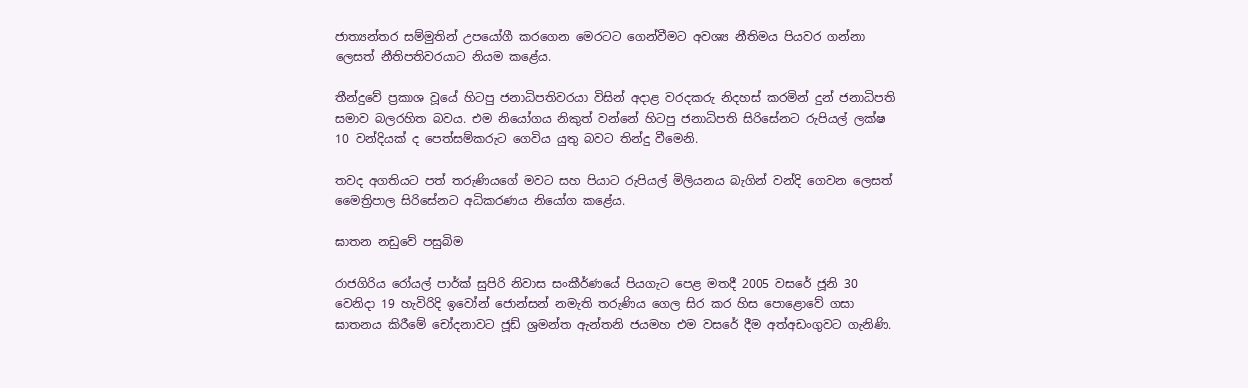ජාත්‍යන්තර සම්මුතින් උපයෝගී කරගෙන මෙරටට ගෙන්වීමට අවශ්‍ය නීතිමය පියවර ගන්නා ලෙසත් නීතිපතිවරයාට නියම කළේය.

තීන්දුවේ ප්‍රකාශ වූයේ හිටපු ජනාධිපතිවරයා විසින් අදාළ වරදකරු නිදහස් කරමින් දුන් ජනාධිපති සමාව බලරහිත බවය. එම නියෝගය නිකුත් වන්නේ හිටපු ජනාධිපති සිරිසේනට රුපියල් ලක්ෂ 10 වන්දියක් ද පෙත්සම්කරුට ගෙවිය යුතු බවට තින්දු වීමෙනි.

තවද අගතියට පත් තරුණියගේ මවට සහ පියාට රුපියල් මිලියනය බැගින් වන්දි ගෙවන ලෙසත් මෛත්‍රිපාල සිරිසේනට අධිකරණය නියෝග කළේය.

ඝාතන නඩුවේ පසුබිම

රාජගිරිය රෝයල් පාර්ක්‌ සුපිරි නිවාස සංකීර්ණයේ පියගැට පෙළ මතදී 2005 වසරේ ජූනි 30 වෙනිදා 19 හැවිරිදි ඉවෝන් ජොන්සන් නමැති තරුණිය ගෙල සිර කර හිස පොළොවේ ගසා ඝාතනය කිරීමේ චෝදනාවට ජූඩ් ශ්‍රමන්ත ඇන්තනි ජයමහ එම වසරේ දීම අත්අඩංගුවට ගැනිණි.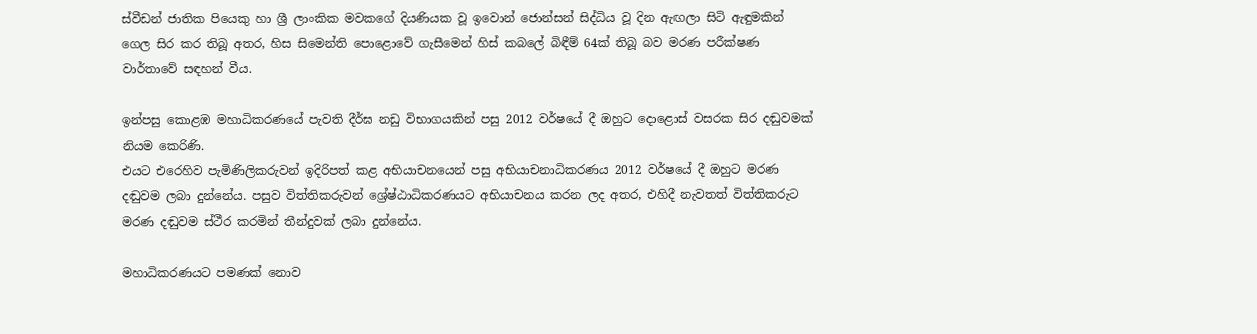ස්වීඩන් ජාතික පියෙකු හා ශ්‍රී ලාංකික මවකගේ දියණියක වූ ඉවොන් ජොන්සන් සිද්ධිය වූ දින ඇඟලා සිටි ඇඳුමකින් ගෙල සිර කර තිබූ අතර, හිස සිමෙන්ති පොළොවේ ගැසීමෙන් හිස් කබලේ බිඳීම් 64ක් තිබූ බව මරණ පරීක්ෂණ වාර්තාවේ සඳහන් වීය.

ඉන්පසු කොළඹ මහාධිකරණයේ පැවති දීර්ඝ නඩු විභාගයකින් පසු 2012 වර්ෂයේ දී ඔහුට දොළොස් වසරක සිර දඬුවමක් නියම කෙරිණි.
එයට එරෙහිව පැමිණිලිකරුවන් ඉදිරිපත් කළ අභියාචනයෙන් පසු අභියාචනාධිකරණය 2012 වර්ෂයේ දී ඔහුට මරණ දඬුවම ලබා දුන්නේය. පසුව විත්තිකරුවන් ශ්‍රේෂ්ඨාධිකරණයට අභියාචනය කරන ලද අතර, එහිදී නැවතත් විත්තිකරුට මරණ දඬුවම ස්ථීර කරමින් තීන්දුවක් ලබා දුන්නේය.

මහාධිකරණයට පමණක් නොව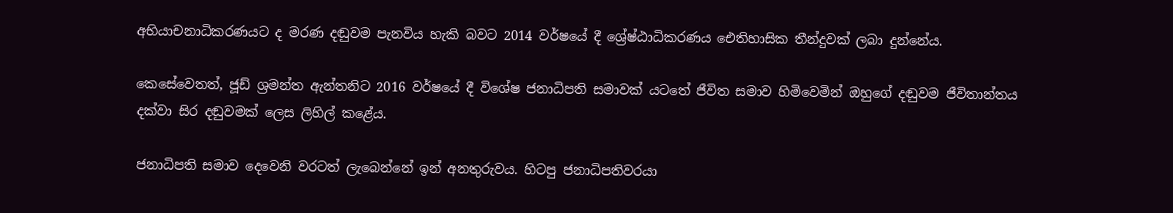අභියාචනාධිකරණයට ද මරණ දඬුවම පැනවිය හැකි බවට 2014 වර්ෂයේ දී ශ්‍රේෂ්ඨාධිකරණය ඓතිහාසික තීන්දුවක් ලබා දුන්නේය.

කෙසේවෙතත්, ජූඩ් ශ්‍රමන්ත ඇන්තනිට 2016 වර්ෂයේ දී විශේෂ ජනාධිපති සමාවක්‌ යටතේ ජීවිත සමාව හිමිවෙමින් ඔහුගේ දඬුවම ජීවිතාන්තය දක්වා සිර දඬුවමක්‌ ලෙස ලිහිල් කළේය.

ජනාධිපති සමාව දෙවෙනි වරටත් ලැබෙන්නේ ඉන් අනතුරුවය. හිටපු ජනාධිපතිවරයා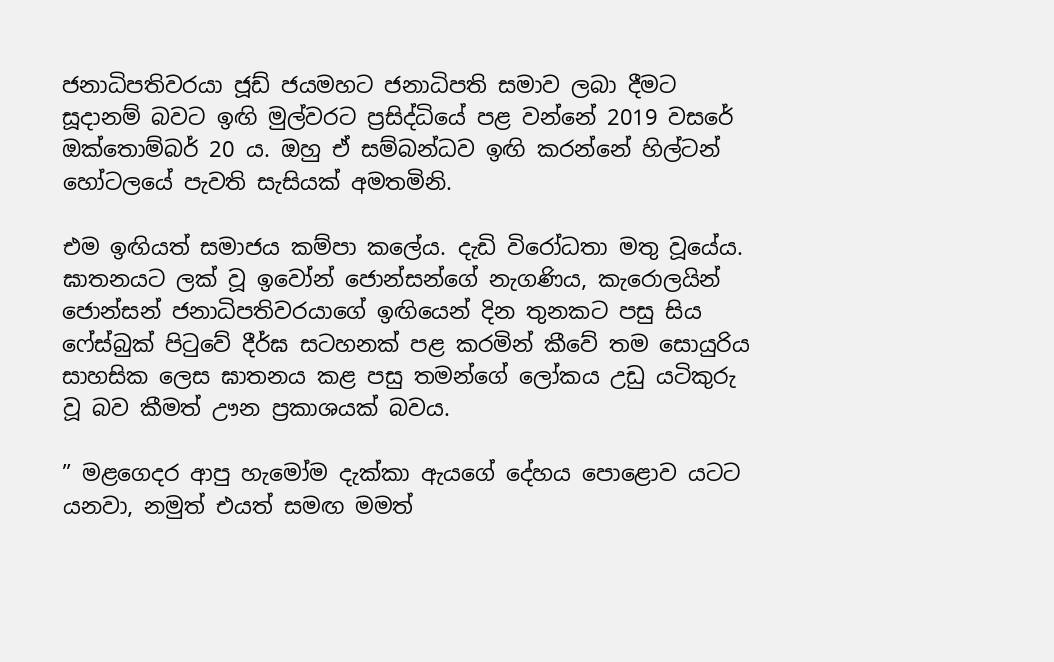ජනාධිපතිවරයා ජූඩ් ජයමහට ජනාධිපති සමාව ලබා දීමට සූදානම් බවට ඉඟි මුල්වරට ප්‍රසිද්ධියේ පළ වන්නේ 2019 වසරේ ඔක්තොම්බර් 20 ය. ඔහු ඒ සම්බන්ධව ඉඟි කරන්නේ හිල්ටන් හෝටලයේ පැවති සැසියක් අමතමිනි.

එම ඉඟියත් සමාජය කම්පා කලේය. දැඩි විරෝධතා මතු වූයේය. ඝාතනයට ලක් වූ ඉවෝන් ජොන්සන්ගේ නැගණිය, කැරොලයින් ජොන්සන් ජනාධිපතිවරයාගේ ඉඟියෙන් දින තුනකට පසු සිය ෆේස්බුක් පිටුවේ දීර්ඝ සටහනක් පළ කරමින් කීවේ තම සොයුරිය සාහසික ලෙස ඝාතනය කළ පසු තමන්ගේ ලෝකය උඩු යටිකුරු වූ බව කීමත් ඌන ප්‍රකාශයක් බවය.

” මළගෙදර ආපු හැමෝම දැක්කා ඇයගේ දේහය පොළොව යටට යනවා, නමුත් එයත් සමඟ මමත්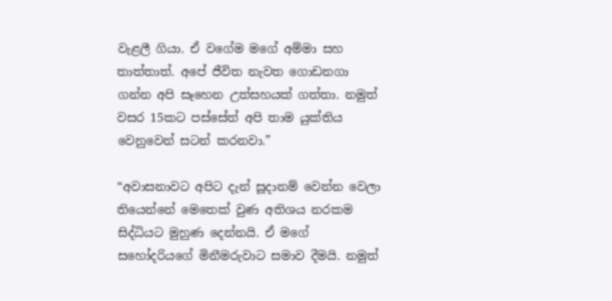වැළලී ගියා. ඒ වගේම මගේ අම්මා සහ තාත්තාත්. අපේ ජීවිත නැවත ගොඩනගා ගන්න අපි සෑහෙන උත්සහයක් ගත්තා. නමුත් වසර 15කට පස්සේත් අපි තාම යුක්තිය වෙනුවෙන් සටන් කරනවා.”

“අවාසනාවට අපිට දැන් සූදානම් වෙන්න වෙලා තියෙන්නේ මෙතෙක් වුණ අතිශය නරකම සිද්ධියට මුහුණ දෙන්නයි. ඒ මගේ සහෝදරියගේ මිනීමරුවාට සමාව දීමයි. නමුත්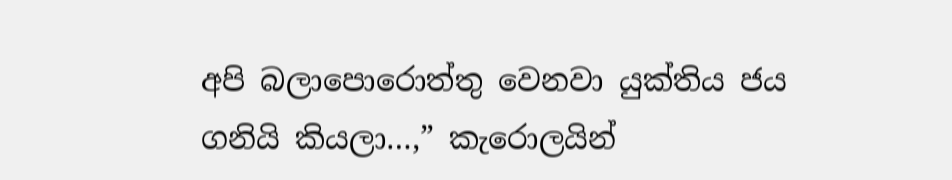අපි බලාපොරොත්තු වෙනවා යුක්තිය ජය ගනියි කියලා…,” කැරොලයින්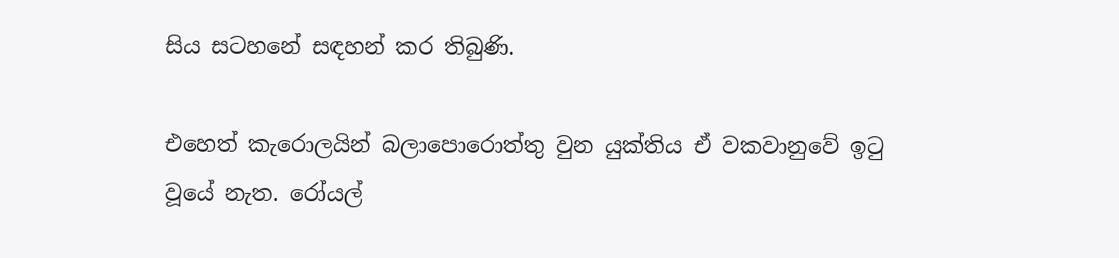සිය සටහනේ සඳහන් කර තිබුණි.

එහෙත් කැරොලයින් බලාපොරොත්තු වුන යුක්තිය ඒ වකවානුවේ ඉටු වූයේ නැත. රෝයල්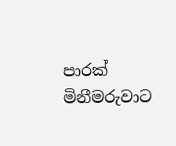පාරක් මිනීමරුවාට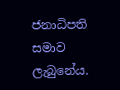ජනාධිපති සමාව ලැබුනේය.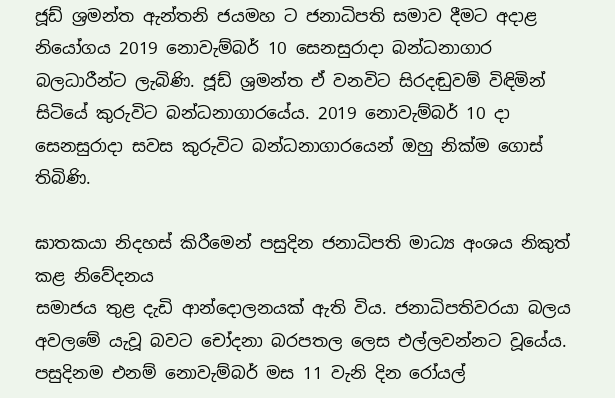ජූඩ් ශ්‍රමන්ත ඇන්තනි ජයමහ ට ජනාධිපති සමාව දීමට අදාළ නියෝගය 2019 නොවැම්බර් 10 සෙනසුරාදා බන්ධනාගාර බලධාරීන්ට ලැබිණි. ජූඩ් ශ්‍රමන්ත ඒ වනවිට සිරදඬුවම් විඳිමින් සිටියේ කුරුවිට බන්ධනාගාරයේය. 2019 නොවැම්බර් 10 දා සෙනසුරාදා සවස කුරුවිට බන්ධනාගාරයෙන් ඔහු නික්ම ගොස් තිබිණි.

ඝාතකයා නිදහස් කිරීමෙන් පසුදින ජනාධිපති මාධ්‍ය අංශය නිකුත් කළ නිවේදනය
සමාජය තුළ දැඩි ආන්දොලනයක් ඇති විය. ජනාධිපතිවරයා බලය අවලමේ යැවූ බවට චෝදනා බරපතල ලෙස එල්ලවන්නට වූයේය. පසුදිනම එනම් නොවැම්බර් මස 11 වැනි දින රෝයල්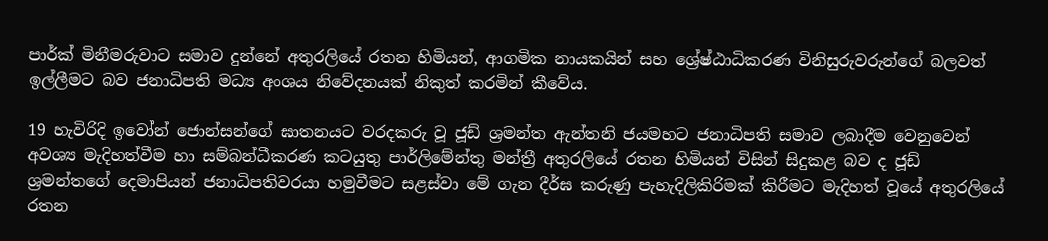පාර්ක් මිනීමරුවාට සමාව දුන්නේ අතුරලියේ රතන හිමියන්, ආගමික නායකයින් සහ ශ්‍රේෂ්ඨාධිකරණ විනිසුරුවරුන්ගේ බලවත් ඉල්ලීමට බව ජනාධිපති මධ්‍ය අංශය නිවේදනයක් නිකුත් කරමින් කීවේය.

19 හැවිරිදි ඉවෝන් ජොන්සන්ගේ ඝාතනයට වරදකරු වූ ජූඩ් ශ්‍රමන්ත ඇන්තනි ජයමහට ජනාධිපති සමාව ලබාදීම වෙනුවෙන් අවශ්‍ය මැදිහත්වීම හා සම්බන්ධීකරණ කටයුතු පාර්ලිමේන්තු මන්ත්‍රී අතුරලියේ රතන හිමියන් විසින් සිදුකළ බව ද ජූඩ් ශ්‍රමන්තගේ දෙමාපියන් ජනාධිපතිවරයා හමුවීමට සළස්වා මේ ගැන දීර්ඝ කරුණු පැහැදිලිකිරිමක් කිරීමට මැදිහත් වූයේ අතුරලියේ රතන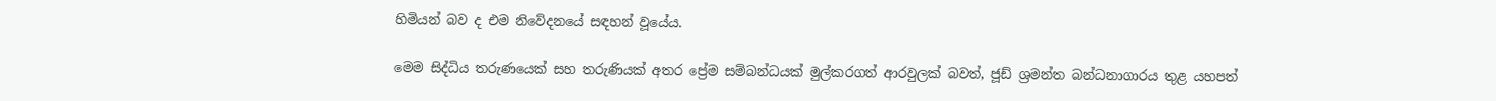හිමියන් බව ද එම නිවේදනයේ සඳහන් වූයේය.

මෙම සිද්ධිය තරුණයෙක් සහ තරුණියක් අතර ප්‍රේම සම්බන්ධයක් මුල්කරගත් ආරවුලක් බවත්, ජූඩ් ශ්‍රමන්ත බන්ධනාගාරය තුළ යහපත්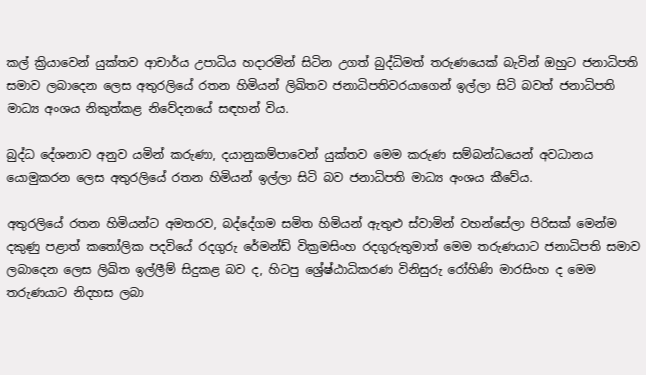කල් ක්‍රියාවෙන් යුක්තව ආචාර්ය උපාධිය හදාරමින් සිටින උගත් බුද්ධිමත් තරුණයෙක් බැවින් ඔහුට ජනාධිපති සමාව ලබාදෙන ලෙස අතුරලියේ රතන හිමියන් ලිඛිතව ජනාධිපතිවරයාගෙන් ඉල්ලා සිටි බවත් ජනාධිපති මාධ්‍ය අංශය නිකුත්කළ නිවේදනයේ සඳහන් විය.

බුද්ධ දේශනාව අනුව යමින් කරුණා, දයානුකම්පාවෙන් යුක්තව මෙම කරුණ සම්බන්ධයෙන් අවධානය යොමුකරන ලෙස අතුරලියේ රතන හිමියන් ඉල්ලා සිටි බව ජනාධිපති මාධ්‍ය අංශය කීවේය.

අතුරලියේ රතන හිමියන්ට අමතරව, බද්දේගම සමිත හිමියන් ඇතුළු ස්වාමින් වහන්සේලා පිරිසක් මෙන්ම දකුණු පළාත් කතෝලික පදවියේ රදගුරු රේමන්ඩ් වික්‍රමසිංහ රදගුරුතුමාත් මෙම තරුණයාට ජනාධිපති සමාව ලබාදෙන ලෙස ලිඛිත ඉල්ලීම් සිදුකළ බව ද, හිටපු ශ්‍රේෂ්ඨාධිකරණ විනිසුරු රෝහිණි මාරසිංහ ද මෙම තරුණයාට නිදහස ලබා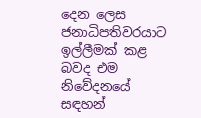දෙන ලෙස ජනාධිපතිවරයාට ඉල්ලීමක් කළ බවද එම නිවේදනයේ සඳහන්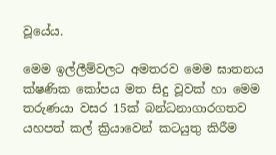වූයේය.

මෙම ඉල්ලීම්වලට අමතරව මෙම ඝාතනය ක්ෂණික කෝපය මත සිදු වූවක් හා මෙම තරුණයා වසර 15ක් බන්ධනාගාරගතව යහපත් කල් ක්‍රියාවෙන් කටයුතු කිරීම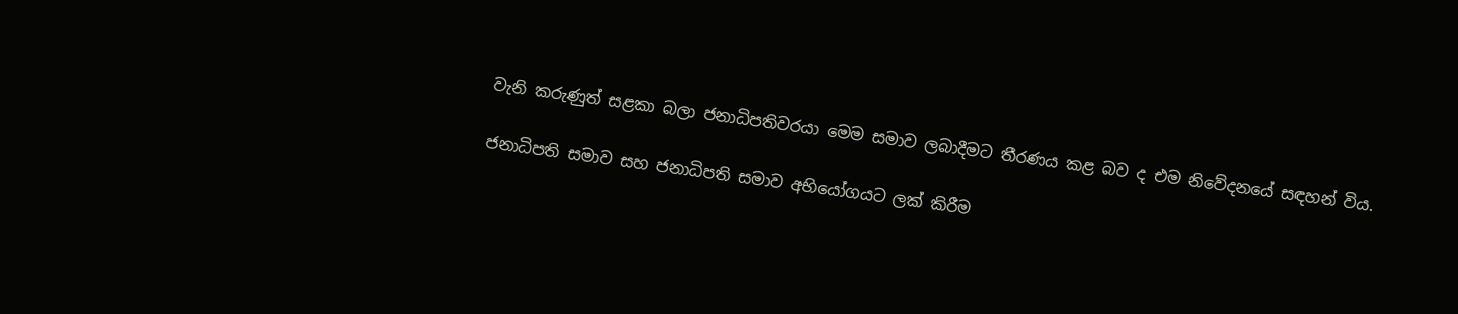වැනි කරුණුත් සළකා බලා ජනාධිපතිවරයා මෙම සමාව ලබාදීමට තීරණය කළ බව ද එම නිවේදනයේ සඳහන් විය.

ජනාධිපති සමාව සහ ජනාධිපති සමාව අභියෝගයට ලක් කිරීම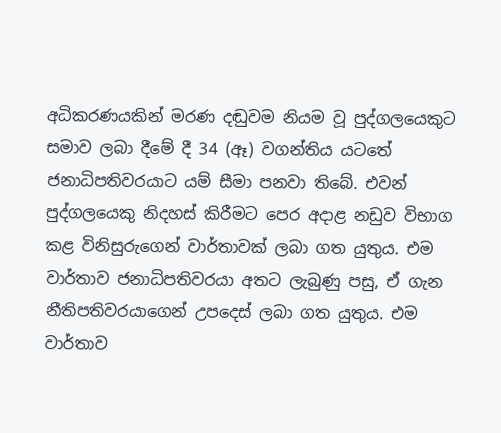අධිකරණයකින් මරණ දඬුවම නියම වූ පුද්ගලයෙකුට සමාව ලබා දීමේ දී 34 (ඈ) වගන්තිය යටතේ ජනාධිපතිවරයාට යම් සීමා පනවා තිබේ. එවන් පුද්ගලයෙකු නිදහස් කිරීමට පෙර අදාළ නඩුව විභාග කළ විනිසුරුගෙන් වාර්තාවක් ලබා ගත යුතුය. එම වාර්තාව ජනාධිපතිවරයා අතට ලැබුණු පසු, ඒ ගැන නීතිපතිවරයාගෙන් උපදෙස් ලබා ගත යුතුය. එම වාර්තාව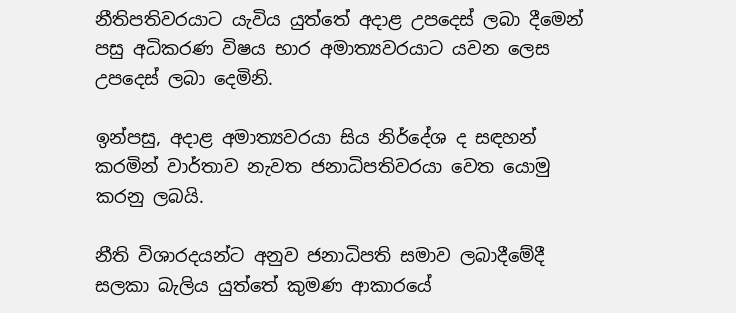නීතිපතිවරයාට යැවිය යුත්තේ අදාළ උපදෙස් ලබා දීමෙන් පසු අධිකරණ විෂය භාර අමාත්‍යවරයාට යවන ලෙස උපදෙස් ලබා දෙමිනි.

ඉන්පසු, අදාළ අමාත්‍යවරයා සිය නිර්දේශ ද සඳහන් කරමින් වාර්තාව නැවත ජනාධිපතිවරයා වෙත යොමු කරනු ලබයි.

නීති විශාරදයන්ට අනුව ජනාධිපති සමාව ලබාදීමේදී සලකා බැලිය යුත්තේ කුමණ ආකාරයේ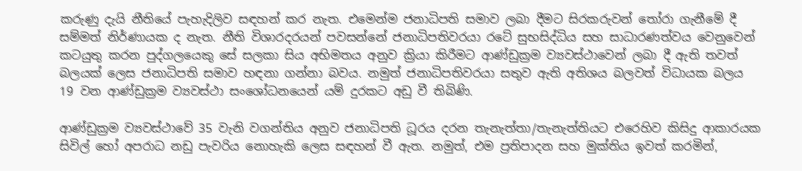කරුණු දැයි නීතියේ පැහැදිලිව සඳහන් කර නැත. එමෙන්ම ජනාධිපති සමාව ලබා දීමට සිරකරුවන් තෝරා ගැනීමේ දී සම්මත් නිර්ණායක ද නැත. නීති විශාරදරයන් පවසන්නේ ජනාධිපතිවරයා රටේ සුභසිද්ධිය සහ සාධාරණත්වය වෙනුවෙන් කටයුතු කරන පුද්ගලයෙකු සේ සලකා සිය අභිමතය අනුව ක්‍රියා කිරීමට ආණ්ඩුක්‍රම ව්‍යවස්ථාවෙන් ලබා දී ඇති තවත් බලයක් ලෙස ජනාධිපති සමාව හඳනා ගන්නා බවය. නමුත් ජනාධිපතිවරයා සතුව ඇති අතිශය බලවත් විධායක බලය 19 වන ආණ්ඩුක්‍රම ව්‍යවස්ථා සංශෝධනයෙන් යම් දුරකට අඩු වී තිබිණි.

ආණ්ඩුක්‍රම ව්‍යවස්ථාවේ 35 වැනි වගන්තිය අනුව ජනාධිපති ධූරය දරන තැනැත්තා/තැනැත්තියට එරෙහිව කිසිදු ආකාරයක සිවිල් හෝ අපරාධ නඩු පැවරිය නොහැකි ලෙස සඳහන් වී ඇත. නමුත්, එම ප්‍රතිපාදන සහ මුක්තිය ඉවත් කරමින්,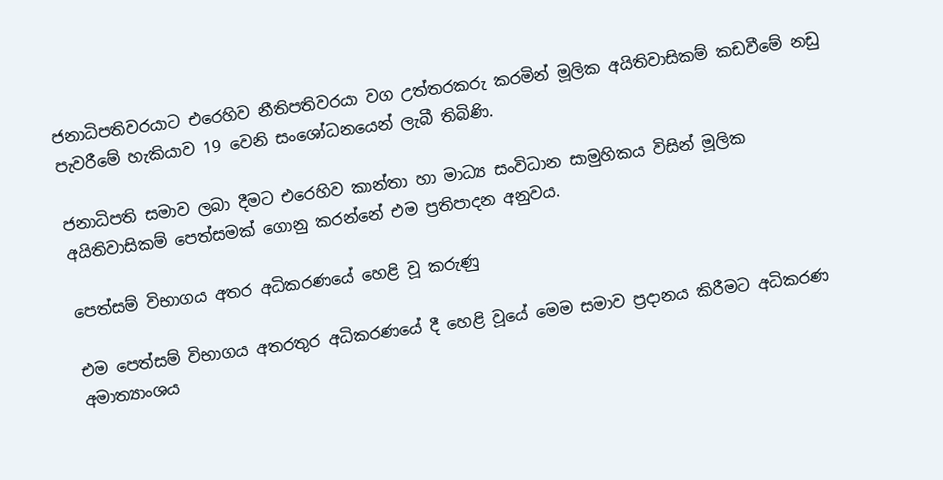ජනාධිපතිවරයාට එරෙහිව නීතිපතිවරයා වග උත්තරකරු කරමින් මූලික අයිතිවාසිකම් කඩවීමේ නඩු පැවරීමේ හැකියාව 19 වෙනි සංශෝධනයෙන් ලැබී තිබිණි.

ජනාධිපති සමාව ලබා දීමට එරෙහිව කාන්තා හා මාධ්‍ය සංවිධාන සාමුහිකය විසින් මූලික අයිතිවාසිකම් පෙත්සමක් ගොනු කරන්නේ එම ප්‍රතිපාදන අනුවය.

පෙත්සම් විභාගය අතර අධිකරණයේ හෙළි වූ කරුණු

එම පෙත්සම් විභාගය අතරතුර අධිකරණයේ දී හෙළි වූයේ මෙම සමාව ප්‍රදානය කිරීමට අධිකරණ අමාත්‍යාංශය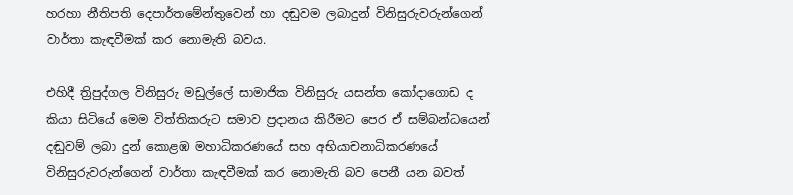හරහා නීතිපති දෙපාර්තමේන්තුවෙන් හා දඬුවම ලබාදුන් විනිසුරුවරුන්ගෙන් වාර්තා කැඳවීමක් කර නොමැති බවය.

එහිදී ත්‍රිපුද්ගල විනිසුරු මඩුල්ලේ සාමාජික විනිසුරු යසන්ත කෝදාගොඩ ද කියා සිටියේ මෙම විත්තිකරුට සමාව ප්‍රදානය කිරීමට පෙර ඒ සම්බන්ධයෙන් දඬුවම් ලබා දුන් කොළඹ මහාධිකරණයේ සහ අභියාචනාධිකරණයේ විනිසුරුවරුන්ගෙන් වාර්තා කැඳවීමක් කර නොමැති බව පෙනී යන බවත්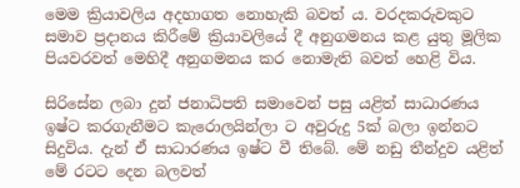මෙම ක්‍රියාවලිය අදහාගත නොහැකි බවත් ය. වරදකරුවකුට සමාව ප්‍රදානය කිරීමේ ක්‍රියාවලියේ දී අනුගමනය කළ යුතු මූලික පියවරවත් මෙහිදී අනුගමනය කර නොමැති බවත් හෙළි විය.

සිරිසේන ලබා දුන් ජනාධිපති සමාවෙන් පසු යළිත් සාධාරණය ඉෂ්ට කරගැනීමට කැරොලයින්ලා ට අවුරුදු 5ක් බලා ඉන්නට සිදුවිය. දැන් ඒ සාධාරණය ඉෂ්ට වී තිබේ. මේ නඩු තීන්දුව යළිත් මේ රටට දෙන බලවත්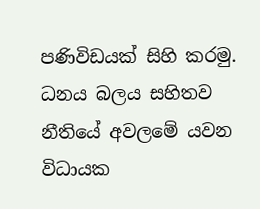පණිවිඩයක් සිහි කරමු. ධනය බලය සහිතව නීතියේ අවලමේ යවන විධායක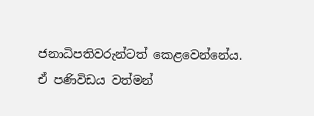ජනාධිපතිවරුන්ටත් කෙළවෙන්නේය. ඒ පණිවිඩය වත්මන්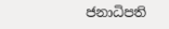ජනාධිපති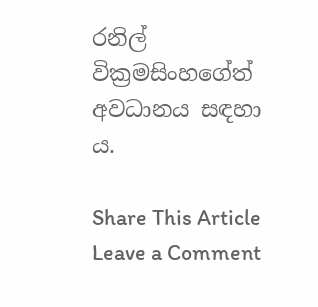රනිල් වික්‍රමසිංහගේත් අවධානය සඳහා ය.

Share This Article
Leave a Comment